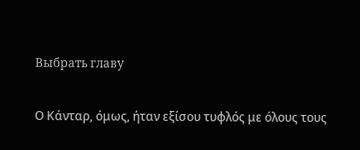Выбрать главу

Ο Κάνταρ, όμως, ήταν εξίσου τυφλός με όλους τους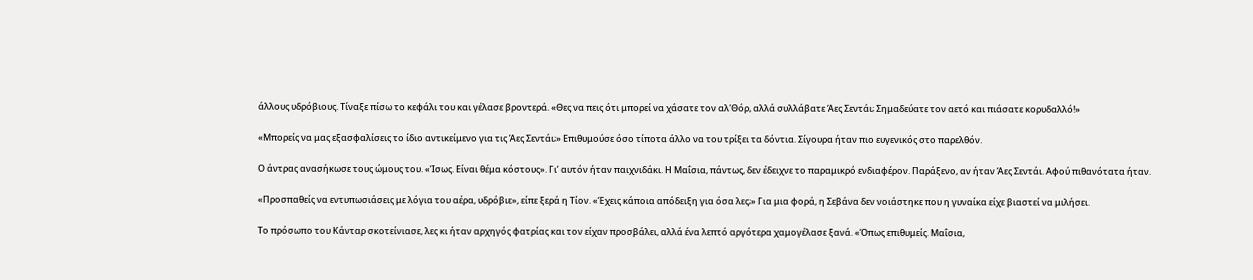άλλους υδρόβιους. Τίναξε πίσω το κεφάλι του και γέλασε βροντερά. «Θες να πεις ότι μπορεί να χάσατε τον αλ'Θόρ, αλλά συλλάβατε Άες Σεντάι; Σημαδεύατε τον αετό και πιάσατε κορυδαλλό!»

«Μπορείς να μας εξασφαλίσεις το ίδιο αντικείμενο για τις Άες Σεντάι;» Επιθυμούσε όσο τίποτα άλλο να του τρίξει τα δόντια. Σίγουρα ήταν πιο ευγενικός στο παρελθόν.

Ο άντρας ανασήκωσε τους ώμους του. «Ίσως. Είναι θέμα κόστους». Γι’ αυτόν ήταν παιχνιδάκι. Η Μαΐσια, πάντως, δεν έδειχνε το παραμικρό ενδιαφέρον. Παράξενο, αν ήταν Άες Σεντάι. Αφού πιθανότατα ήταν.

«Προσπαθείς να εντυπωσιάσεις με λόγια του αέρα, υδρόβιε», είπε ξερά η Τίον. «Έχεις κάποια απόδειξη για όσα λες;» Για μια φορά, η Σεβάνα δεν νοιάστηκε που η γυναίκα είχε βιαστεί να μιλήσει.

Το πρόσωπο του Κάνταρ σκοτείνιασε, λες κι ήταν αρχηγός φατρίας και τον είχαν προσβάλει, αλλά ένα λεπτό αργότερα χαμογέλασε ξανά. «Όπως επιθυμείς. Μαΐσια,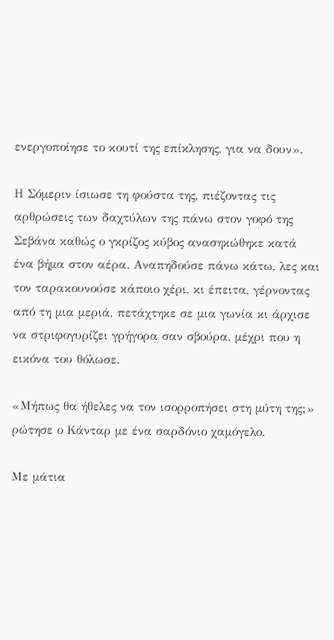ενεργοποίησε το κουτί της επίκλησης, για να δουν».

Η Σόμεριν ίσιωσε τη φούστα της, πιέζοντας τις αρθρώσεις των δαχτύλων της πάνω στον γοφό της Σεβάνα καθώς ο γκρίζος κύβος ανασηκώθηκε κατά ένα βήμα στον αέρα. Αναπηδούσε πάνω κάτω, λες και τον ταρακουνούσε κάποιο χέρι, κι έπειτα, γέρνοντας από τη μια μεριά, πετάχτηκε σε μια γωνία κι άρχισε να στριφογυρίζει γρήγορα σαν σβούρα, μέχρι που η εικόνα του θόλωσε.

«Μήπως θα ήθελες να τον ισορροπήσει στη μύτη της;» ρώτησε ο Κάνταρ με ένα σαρδόνιο χαμόγελο.

Με μάτια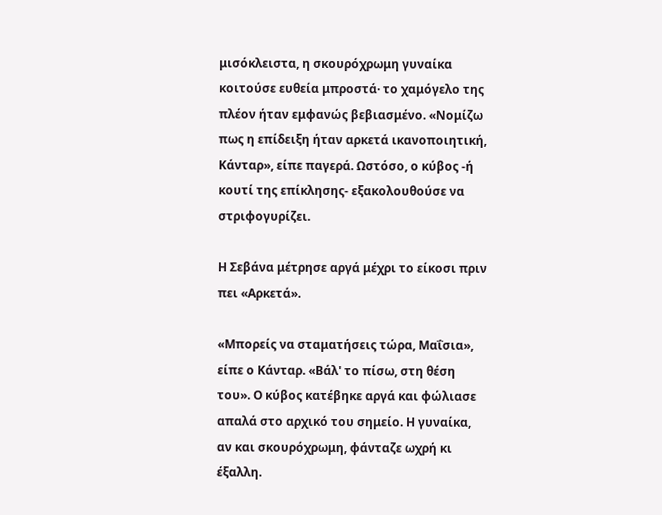μισόκλειστα, η σκουρόχρωμη γυναίκα κοιτούσε ευθεία μπροστά· το χαμόγελο της πλέον ήταν εμφανώς βεβιασμένο. «Νομίζω πως η επίδειξη ήταν αρκετά ικανοποιητική, Κάνταρ», είπε παγερά. Ωστόσο, ο κύβος -ή κουτί της επίκλησης- εξακολουθούσε να στριφογυρίζει.

Η Σεβάνα μέτρησε αργά μέχρι το είκοσι πριν πει «Αρκετά».

«Μπορείς να σταματήσεις τώρα, Μαΐσια», είπε ο Κάνταρ. «Βάλ' το πίσω, στη θέση του». Ο κύβος κατέβηκε αργά και φώλιασε απαλά στο αρχικό του σημείο. Η γυναίκα, αν και σκουρόχρωμη, φάνταζε ωχρή κι έξαλλη.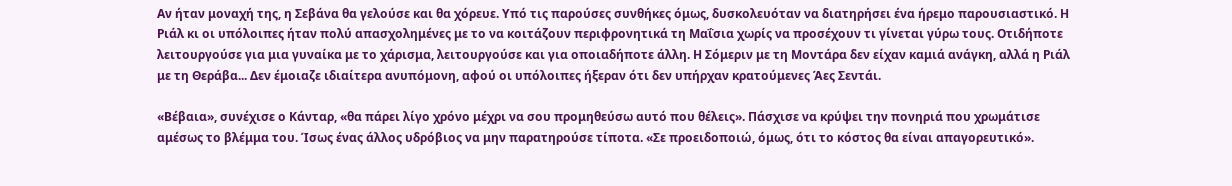Αν ήταν μοναχή της, η Σεβάνα θα γελούσε και θα χόρευε. Υπό τις παρούσες συνθήκες όμως, δυσκολευόταν να διατηρήσει ένα ήρεμο παρουσιαστικό. Η Ριάλ κι οι υπόλοιπες ήταν πολύ απασχολημένες με το να κοιτάζουν περιφρονητικά τη Μαΐσια χωρίς να προσέχουν τι γίνεται γύρω τους. Οτιδήποτε λειτουργούσε για μια γυναίκα με το χάρισμα, λειτουργούσε και για οποιαδήποτε άλλη. Η Σόμεριν με τη Μοντάρα δεν είχαν καμιά ανάγκη, αλλά η Ριάλ με τη Θεράβα... Δεν έμοιαζε ιδιαίτερα ανυπόμονη, αφού οι υπόλοιπες ήξεραν ότι δεν υπήρχαν κρατούμενες Άες Σεντάι.

«Βέβαια», συνέχισε ο Κάνταρ, «θα πάρει λίγο χρόνο μέχρι να σου προμηθεύσω αυτό που θέλεις». Πάσχισε να κρύψει την πονηριά που χρωμάτισε αμέσως το βλέμμα του. Ίσως ένας άλλος υδρόβιος να μην παρατηρούσε τίποτα. «Σε προειδοποιώ, όμως, ότι το κόστος θα είναι απαγορευτικό».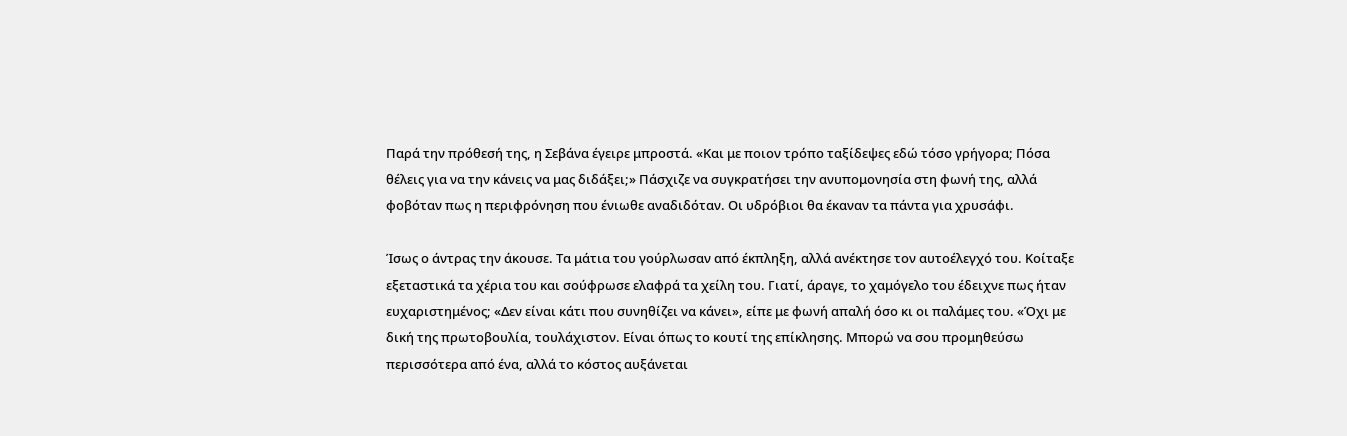Παρά την πρόθεσή της, η Σεβάνα έγειρε μπροστά. «Και με ποιον τρόπο ταξίδεψες εδώ τόσο γρήγορα; Πόσα θέλεις για να την κάνεις να μας διδάξει;» Πάσχιζε να συγκρατήσει την ανυπομονησία στη φωνή της, αλλά φοβόταν πως η περιφρόνηση που ένιωθε αναδιδόταν. Οι υδρόβιοι θα έκαναν τα πάντα για χρυσάφι.

Ίσως ο άντρας την άκουσε. Τα μάτια του γούρλωσαν από έκπληξη, αλλά ανέκτησε τον αυτοέλεγχό του. Κοίταξε εξεταστικά τα χέρια του και σούφρωσε ελαφρά τα χείλη του. Γιατί, άραγε, το χαμόγελο του έδειχνε πως ήταν ευχαριστημένος; «Δεν είναι κάτι που συνηθίζει να κάνει», είπε με φωνή απαλή όσο κι οι παλάμες του. «Όχι με δική της πρωτοβουλία, τουλάχιστον. Είναι όπως το κουτί της επίκλησης. Μπορώ να σου προμηθεύσω περισσότερα από ένα, αλλά το κόστος αυξάνεται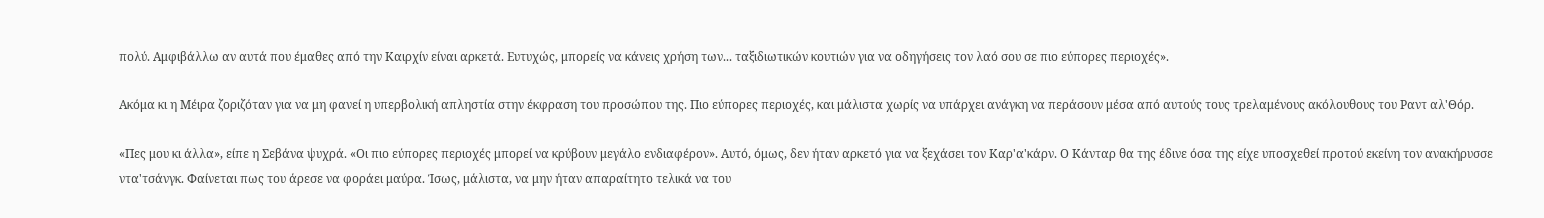πολύ. Αμφιβάλλω αν αυτά που έμαθες από την Καιρχίν είναι αρκετά. Ευτυχώς, μπορείς να κάνεις χρήση των... ταξιδιωτικών κουτιών για να οδηγήσεις τον λαό σου σε πιο εύπορες περιοχές».

Ακόμα κι η Μέιρα ζοριζόταν για να μη φανεί η υπερβολική απληστία στην έκφραση του προσώπου της. Πιο εύπορες περιοχές, και μάλιστα χωρίς να υπάρχει ανάγκη να περάσουν μέσα από αυτούς τους τρελαμένους ακόλουθους του Ραντ αλ'Θόρ.

«Πες μου κι άλλα», είπε η Σεβάνα ψυχρά. «Οι πιο εύπορες περιοχές μπορεί να κρύβουν μεγάλο ενδιαφέρον». Αυτό, όμως, δεν ήταν αρκετό για να ξεχάσει τον Καρ'α'κάρν. Ο Κάνταρ θα της έδινε όσα της είχε υποσχεθεί προτού εκείνη τον ανακήρυσσε ντα'τσάνγκ. Φαίνεται πως του άρεσε να φοράει μαύρα. Ίσως, μάλιστα, να μην ήταν απαραίτητο τελικά να του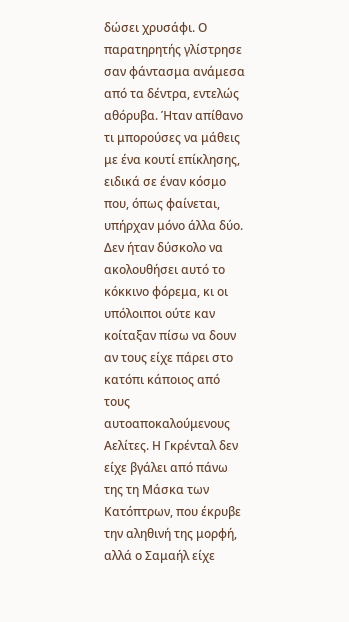δώσει χρυσάφι. Ο παρατηρητής γλίστρησε σαν φάντασμα ανάμεσα από τα δέντρα, εντελώς αθόρυβα. Ήταν απίθανο τι μπορούσες να μάθεις με ένα κουτί επίκλησης, ειδικά σε έναν κόσμο που, όπως φαίνεται, υπήρχαν μόνο άλλα δύο. Δεν ήταν δύσκολο να ακολουθήσει αυτό το κόκκινο φόρεμα, κι οι υπόλοιποι ούτε καν κοίταξαν πίσω να δουν αν τους είχε πάρει στο κατόπι κάποιος από τους αυτοαποκαλούμενους Αελίτες. Η Γκρένταλ δεν είχε βγάλει από πάνω της τη Μάσκα των Κατόπτρων, που έκρυβε την αληθινή της μορφή, αλλά ο Σαμαήλ είχε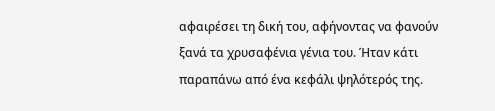αφαιρέσει τη δική του, αφήνοντας να φανούν ξανά τα χρυσαφένια γένια του. Ήταν κάτι παραπάνω από ένα κεφάλι ψηλότερός της.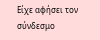Είχε αφήσει τον σύνδεσμο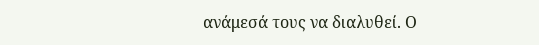ανάμεσά τους να διαλυθεί. Ο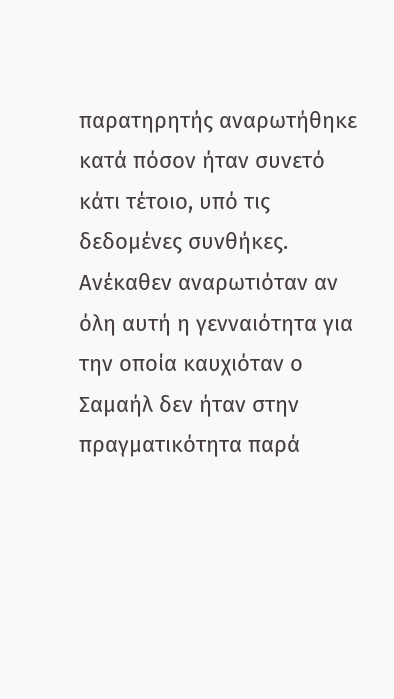παρατηρητής αναρωτήθηκε κατά πόσον ήταν συνετό κάτι τέτοιο, υπό τις δεδομένες συνθήκες. Ανέκαθεν αναρωτιόταν αν όλη αυτή η γενναιότητα για την οποία καυχιόταν ο Σαμαήλ δεν ήταν στην πραγματικότητα παρά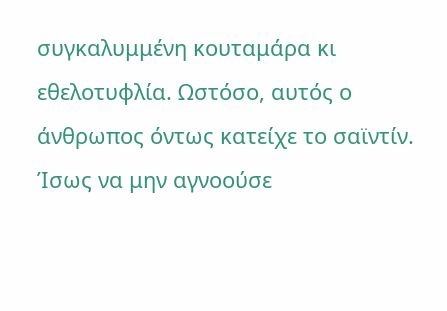συγκαλυμμένη κουταμάρα κι εθελοτυφλία. Ωστόσο, αυτός ο άνθρωπος όντως κατείχε το σαϊντίν. Ίσως να μην αγνοούσε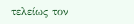τελείως τον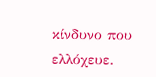κίνδυνο που ελλόχευε.